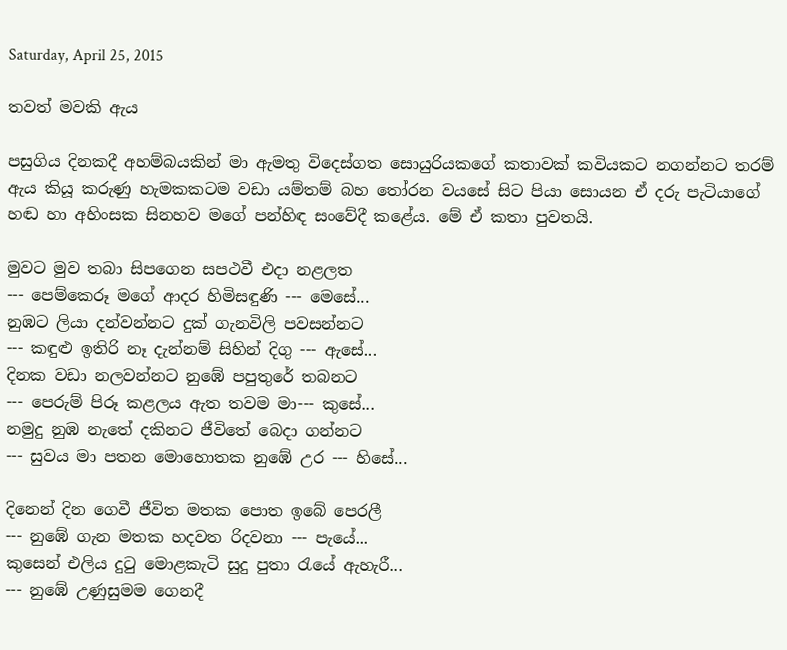Saturday, April 25, 2015

තවත් මවකි ඇය

පසුගිය දිනකදී අහම්බයකින් මා ඇමතු විදෙස්ගත සොයුරියකගේ කතාවක් කවියකට නගන්නට තරම් ඇය කියූ කරුණු හැමකකටම වඩා යම්තම් බහ තෝරන වයසේ සිට පියා සොයන ඒ දරු පැටියාගේ හඬ හා අහිංසක සිනහව මගේ පන්හිඳ සංවේදී කළේය. මේ ඒ කතා පුවතයි.

මුවට මුව තබා සිපගෙන සපථවී එදා නළලත
--- පෙම්කෙරූ මගේ ආදර හිමිසඳුණි --- මෙසේ...
නුඹට ලියා දන්වන්නට දුක් ගැනවිලි පවසන්නට
--- කඳුළු ඉතිරි නෑ දැන්නම් සිහින් දිගු --- ඇසේ...
දිනක වඩා නලවන්නට නුඹේ පපුතුරේ තබනට
--- පෙරුම් පිරූ කළලය ඇත තවම මා--- කුසේ...
නමුදු නුඹ නැතේ දකිනට ජීවිතේ බෙදා ගන්නට
--- සුවය මා පතන මොහොතක නුඹේ උර --- හිසේ...

දිනෙන් දින ගෙවී ජීවිත මතක පොත ඉබේ පෙරලී
--- නුඹේ ගැන මතක හදවත රිදවනා --- පැයේ...
කුසෙන් එලිය දුටු මොළකැටි සුදු පුතා රැයේ ඇහැරී...
--- නුඹේ උණුසුමම ගෙනදී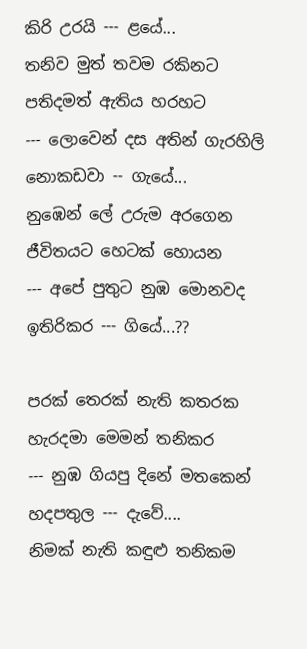කිරි උරයි --- ළයේ...
තනිව මුත් තවම රකිනට පතිදමත් ඇතිය හරහට
--- ලොවෙන් දස අතින් ගැරහිලි නොකඩවා -- ගැයේ...
නුඹෙන් ලේ උරුම අරගෙන ජීවිතයට හෙටක් හොයන
--- අපේ පුතුට නුඹ මොනවද ඉතිරිකර --- ගියේ...??

පරක් තෙරක් නැති කතරක හැරදමා මෙමන් තනිකර
--- නුඹ ගියපු දිනේ මතකෙන් හදපතුල --- දැවේ....
නිමක් නැති කඳුළු තනිකම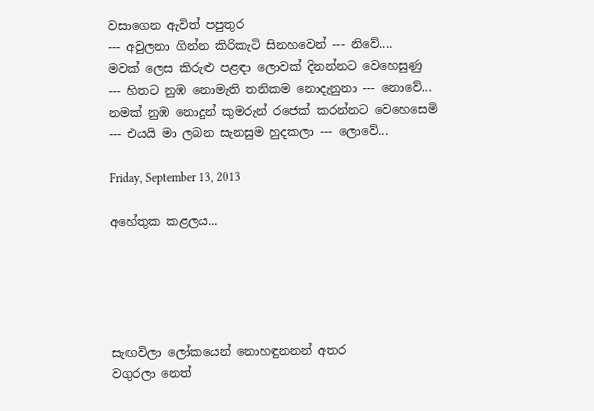වසාගෙන ඇවිත් පපුතුර
--- අවුලනා ගින්න කිරිකැටි සිනහවෙන් --- නිවේ....
මවක් ලෙස කිරුළු පළඳා ලොවක් දිනන්නට වෙහෙසුණු
--- හිතට නුඹ නොමැති තනිකම නොදැනුනා --- නොවේ...
නමක් නුඹ නොදුන් කුමරුන් රජෙක් කරන්නට වෙහෙසෙමි
--- එයයි මා ලබන සැනසුම හුදකලා --- ලොවේ...

Friday, September 13, 2013

අහේතුක කළලය...





සැඟවිලා ලෝකයෙන් නොහඳුනනන් අතර
වගුරලා නෙත්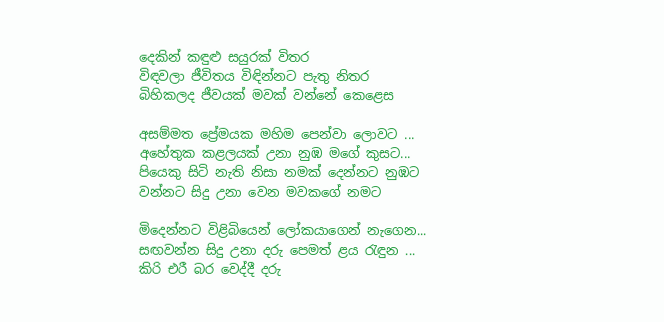දෙකින් කඳුළු සයුරක් විතර
විඳවලා ජීවිතය විඳින්නට පැතු නිතර
බිහිකලද ජීවයක් මවක් වන්නේ කෙළෙස

අසම්මත ප්‍රේමයක මහිම පෙන්වා ලොවට ...
අහේතුක කළලයක් උනා නුඹ මගේ කුසට...
පියෙකු සිටි නැති නිසා නමක් දෙන්නට නුඹට
වන්නට සිදු උනා වෙන මවකගේ නමට

මිදෙන්නට විළිබියෙන් ලෝකයාගෙන් නැගෙන...
සඟවන්න සිදු උනා දරු පෙමත් ළය රැඳුන ...
කිරි එරී බර වෙද්දී දරු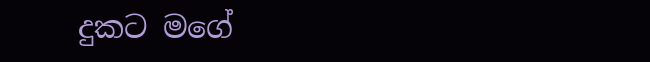දුකට මගේ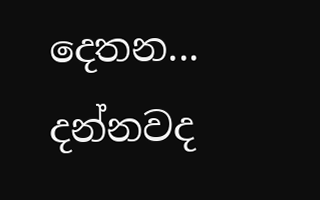දෙතන...
දන්නවද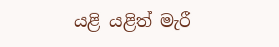යළි යළිත් මැරී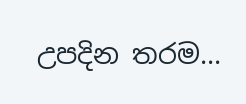උපදින තරම...